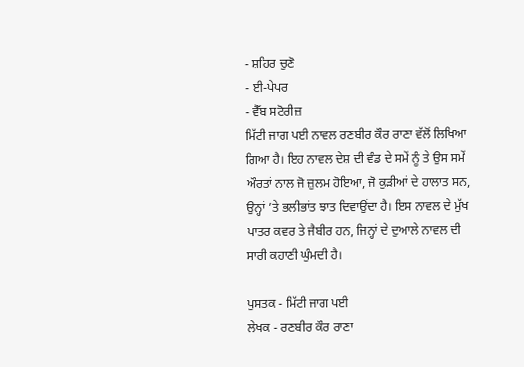- ਸ਼ਹਿਰ ਚੁਣੋ
- ਈ-ਪੇਪਰ
- ਵੈੱਬ ਸਟੋਰੀਜ਼
ਮਿੱਟੀ ਜਾਗ ਪਈ ਨਾਵਲ ਰਣਬੀਰ ਕੌਰ ਰਾਣਾ ਵੱਲੋਂ ਲਿਖਿਆ ਗਿਆ ਹੈ। ਇਹ ਨਾਵਲ ਦੇਸ਼ ਦੀ ਵੰਡ ਦੇ ਸਮੇਂ ਨੂੰ ਤੇ ਉਸ ਸਮੇਂ ਔਰਤਾਂ ਨਾਲ ਜੋ ਜ਼ੁਲਮ ਹੋਇਆ, ਜੋ ਕੁੜੀਆਂ ਦੇ ਹਾਲਾਤ ਸਨ, ਉਨ੍ਹਾਂ ’ਤੇ ਭਲੀਭਾਂਤ ਝਾਤ ਦਿਵਾਉਂਦਾ ਹੈ। ਇਸ ਨਾਵਲ ਦੇ ਮੁੱਖ ਪਾਤਰ ਕਵਰ ਤੇ ਜੈਬੀਰ ਹਨ, ਜਿਨ੍ਹਾਂ ਦੇ ਦੁਆਲੇ ਨਾਵਲ ਦੀ ਸਾਰੀ ਕਹਾਣੀ ਘੁੰਮਦੀ ਹੈ।

ਪੁਸਤਕ - ਮਿੱਟੀ ਜਾਗ ਪਈ
ਲੇਖਕ - ਰਣਬੀਰ ਕੌਰ ਰਾਣਾ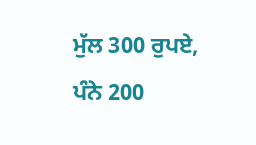ਮੁੱਲ 300 ਰੁਪਏ, ਪੰਨੇ 200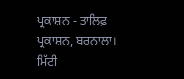ਪ੍ਰਕਾਸ਼ਨ - ਤਾਲਿਫ਼ ਪ੍ਰਕਾਸ਼ਨ, ਬਰਨਾਲਾ।
ਮਿੱਟੀ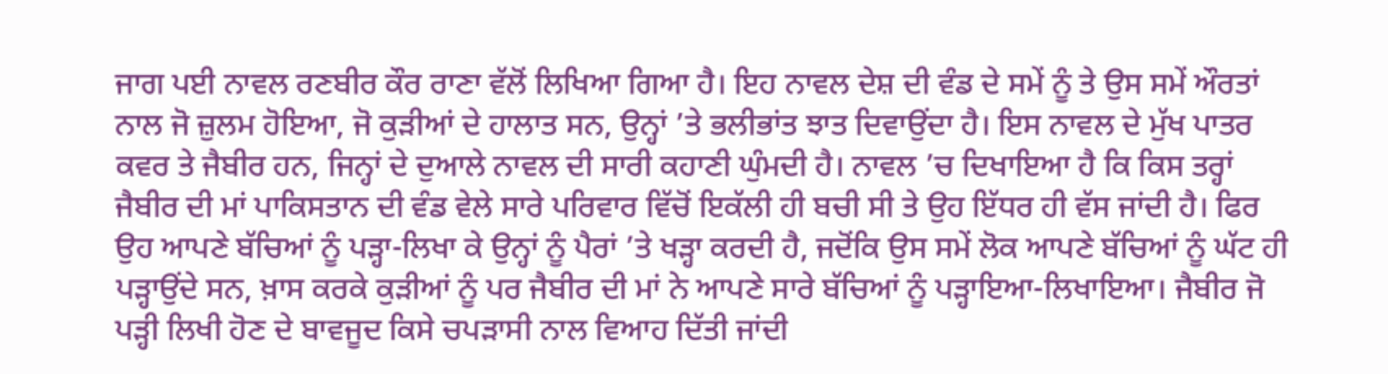ਜਾਗ ਪਈ ਨਾਵਲ ਰਣਬੀਰ ਕੌਰ ਰਾਣਾ ਵੱਲੋਂ ਲਿਖਿਆ ਗਿਆ ਹੈ। ਇਹ ਨਾਵਲ ਦੇਸ਼ ਦੀ ਵੰਡ ਦੇ ਸਮੇਂ ਨੂੰ ਤੇ ਉਸ ਸਮੇਂ ਔਰਤਾਂ ਨਾਲ ਜੋ ਜ਼ੁਲਮ ਹੋਇਆ, ਜੋ ਕੁੜੀਆਂ ਦੇ ਹਾਲਾਤ ਸਨ, ਉਨ੍ਹਾਂ ’ਤੇ ਭਲੀਭਾਂਤ ਝਾਤ ਦਿਵਾਉਂਦਾ ਹੈ। ਇਸ ਨਾਵਲ ਦੇ ਮੁੱਖ ਪਾਤਰ ਕਵਰ ਤੇ ਜੈਬੀਰ ਹਨ, ਜਿਨ੍ਹਾਂ ਦੇ ਦੁਆਲੇ ਨਾਵਲ ਦੀ ਸਾਰੀ ਕਹਾਣੀ ਘੁੰਮਦੀ ਹੈ। ਨਾਵਲ ’ਚ ਦਿਖਾਇਆ ਹੈ ਕਿ ਕਿਸ ਤਰ੍ਹਾਂ ਜੈਬੀਰ ਦੀ ਮਾਂ ਪਾਕਿਸਤਾਨ ਦੀ ਵੰਡ ਵੇਲੇ ਸਾਰੇ ਪਰਿਵਾਰ ਵਿੱਚੋਂ ਇਕੱਲੀ ਹੀ ਬਚੀ ਸੀ ਤੇ ਉਹ ਇੱਧਰ ਹੀ ਵੱਸ ਜਾਂਦੀ ਹੈ। ਫਿਰ ਉਹ ਆਪਣੇ ਬੱਚਿਆਂ ਨੂੰ ਪੜ੍ਹਾ-ਲਿਖਾ ਕੇ ਉਨ੍ਹਾਂ ਨੂੰ ਪੈਰਾਂ ’ਤੇ ਖੜ੍ਹਾ ਕਰਦੀ ਹੈ, ਜਦੋਂਕਿ ਉਸ ਸਮੇਂ ਲੋਕ ਆਪਣੇ ਬੱਚਿਆਂ ਨੂੰ ਘੱਟ ਹੀ ਪੜ੍ਹਾਉਂਦੇ ਸਨ, ਖ਼ਾਸ ਕਰਕੇ ਕੁੜੀਆਂ ਨੂੰ ਪਰ ਜੈਬੀਰ ਦੀ ਮਾਂ ਨੇ ਆਪਣੇ ਸਾਰੇ ਬੱਚਿਆਂ ਨੂੰ ਪੜ੍ਹਾਇਆ-ਲਿਖਾਇਆ। ਜੈਬੀਰ ਜੋ ਪੜ੍ਹੀ ਲਿਖੀ ਹੋਣ ਦੇ ਬਾਵਜੂਦ ਕਿਸੇ ਚਪੜਾਸੀ ਨਾਲ ਵਿਆਹ ਦਿੱਤੀ ਜਾਂਦੀ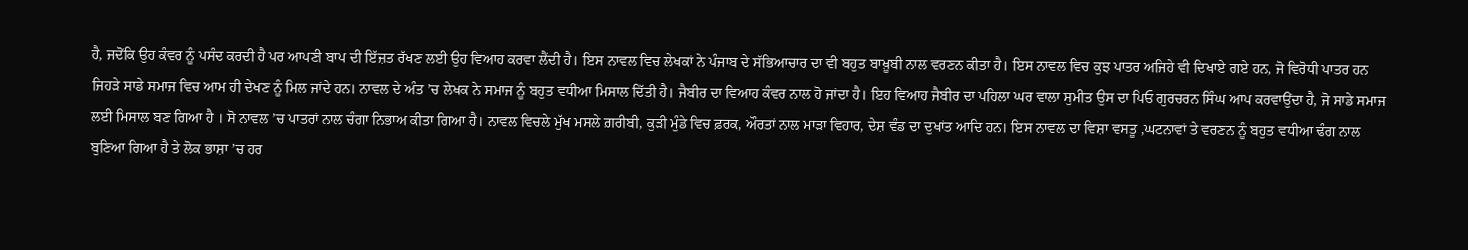ਹੈ, ਜਦੋਂਕਿ ਉਹ ਕੰਵਰ ਨੂੰ ਪਸੰਦ ਕਰਦੀ ਹੈ ਪਰ ਆਪਣੀ ਬਾਪ ਦੀ ਇੱਜ਼ਤ ਰੱਖਣ ਲਈ ਉਹ ਵਿਆਹ ਕਰਵਾ ਲੈਂਦੀ ਹੈ। ਇਸ ਨਾਵਲ ਵਿਚ ਲੇਖਕਾਂ ਨੇ ਪੰਜਾਬ ਦੇ ਸੱਭਿਆਚਾਰ ਦਾ ਵੀ ਬਹੁਤ ਬਾਖ਼ੂਬੀ ਨਾਲ ਵਰਣਨ ਕੀਤਾ ਹੈ। ਇਸ ਨਾਵਲ ਵਿਚ ਕੁਝ ਪਾਤਰ ਅਜਿਹੇ ਵੀ ਦਿਖਾਏ ਗਏ ਹਨ, ਜੋ ਵਿਰੋਧੀ ਪਾਤਰ ਹਨ ਜਿਹੜੇ ਸਾਡੇ ਸਮਾਜ ਵਿਚ ਆਮ ਹੀ ਦੇਖਣ ਨੂੰ ਮਿਲ ਜਾਂਦੇ ਹਨ। ਨਾਵਲ ਦੇ ਅੰਤ ’ਚ ਲੇਖਕ ਨੇ ਸਮਾਜ ਨੂੰ ਬਹੁਤ ਵਧੀਆ ਮਿਸਾਲ ਦਿੱਤੀ ਹੈ। ਜੈਬੀਰ ਦਾ ਵਿਆਹ ਕੰਵਰ ਨਾਲ ਹੋ ਜਾਂਦਾ ਹੈ। ਇਹ ਵਿਆਹ ਜੈਬੀਰ ਦਾ ਪਹਿਲਾ ਘਰ ਵਾਲਾ ਸੁਮੀਤ ਉਸ ਦਾ ਪਿਓ ਗੁਰਚਰਨ ਸਿੰਘ ਆਪ ਕਰਵਾਉਂਦਾ ਹੈ, ਜੋ ਸਾਡੇ ਸਮਾਜ ਲਈ ਮਿਸਾਲ ਬਣ ਗਿਆ ਹੈ । ਸੋ ਨਾਵਲ ’ਚ ਪਾਤਰਾਂ ਨਾਲ ਚੰਗਾ ਨਿਭਾਅ ਕੀਤਾ ਗਿਆ ਹੈ। ਨਾਵਲ ਵਿਚਲੇ ਮੁੱਖ ਮਸਲੇ ਗ਼ਰੀਬੀ, ਕੁੜੀ ਮੁੰਡੇ ਵਿਚ ਫ਼ਰਕ, ਔਰਤਾਂ ਨਾਲ ਮਾੜਾ ਵਿਹਾਰ, ਦੇਸ਼ ਵੰਡ ਦਾ ਦੁਖਾਂਤ ਆਦਿ ਹਨ। ਇਸ ਨਾਵਲ ਦਾ ਵਿਸ਼ਾ ਵਸਤੂ ,ਘਟਨਾਵਾਂ ਤੇ ਵਰਣਨ ਨੂੰ ਬਹੁਤ ਵਧੀਆ ਢੰਗ ਨਾਲ ਬੁਣਿਆ ਗਿਆ ਹੈ ਤੇ ਲੋਕ ਭਾਸ਼ਾ ’ਚ ਹਰ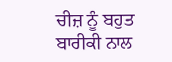ਚੀਜ਼ ਨੂੰ ਬਹੁਤ ਬਾਰੀਕੀ ਨਾਲ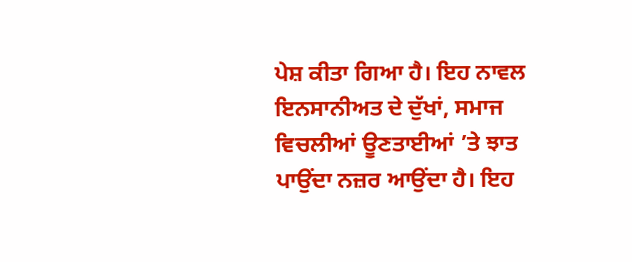ਪੇਸ਼ ਕੀਤਾ ਗਿਆ ਹੈ। ਇਹ ਨਾਵਲ ਇਨਸਾਨੀਅਤ ਦੇ ਦੁੱਖਾਂ, ਸਮਾਜ ਵਿਚਲੀਆਂ ਊਣਤਾਈਆਂ ’ਤੇ ਝਾਤ ਪਾਉਂਦਾ ਨਜ਼ਰ ਆਉਂਦਾ ਹੈ। ਇਹ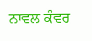ਨਾਵਲ ਕੰਵਰ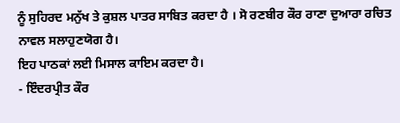ਨੂੰ ਸੁਹਿਰਦ ਮਨੁੱਖ ਤੇ ਕੁਸ਼ਲ ਪਾਤਰ ਸਾਬਿਤ ਕਰਦਾ ਹੈ । ਸੋ ਰਣਬੀਰ ਕੌਰ ਰਾਣਾ ਦੁਆਰਾ ਰਚਿਤ ਨਾਵਲ ਸਲਾਹੁਣਯੋਗ ਹੈ।
ਇਹ ਪਾਠਕਾਂ ਲਈ ਮਿਸਾਲ ਕਾਇਮ ਕਰਦਾ ਹੈ।
- ਇੰਦਰਪ੍ਰੀਤ ਕੌਰ